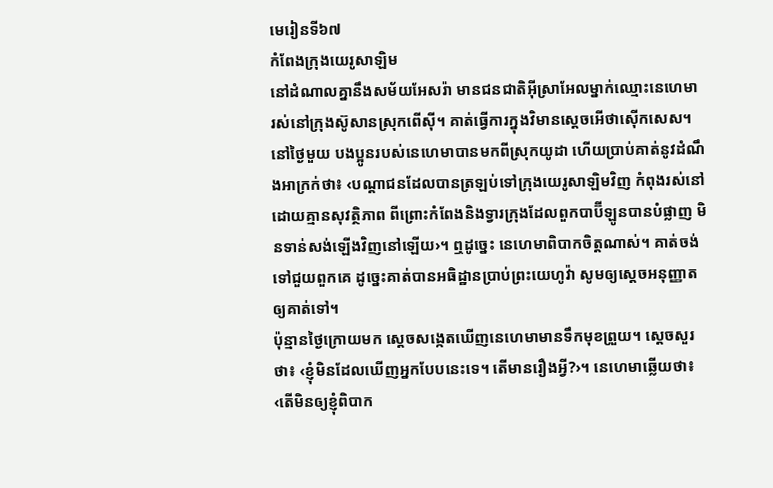មេរៀនទី៦៧
កំពែងក្រុងយេរូសាឡិម
នៅដំណាលគ្នានឹងសម័យអែសរ៉ា មានជនជាតិអ៊ីស្រាអែលម្នាក់ឈ្មោះនេហេមា រស់នៅក្រុងស៊ូសានស្រុកពើស៊ី។ គាត់ធ្វើការក្នុងវិមានស្ដេចអើថាស៊ើកសេស។ នៅថ្ងៃមួយ បងប្អូនរបស់នេហេមាបានមកពីស្រុកយូដា ហើយប្រាប់គាត់នូវដំណឹងអាក្រក់ថា៖ ‹បណ្ដាជនដែលបានត្រឡប់ទៅក្រុងយេរូសាឡិមវិញ កំពុងរស់នៅដោយគ្មានសុវត្ថិភាព ពីព្រោះកំពែងនិងទ្វារក្រុងដែលពួកបាប៊ីឡូនបានបំផ្លាញ មិនទាន់សង់ឡើងវិញនៅឡើយ›។ ឮដូច្នេះ នេហេមាពិបាកចិត្តណាស់។ គាត់ចង់ទៅជួយពួកគេ ដូច្នេះគាត់បានអធិដ្ឋានប្រាប់ព្រះយេហូវ៉ា សូមឲ្យស្ដេចអនុញ្ញាតឲ្យគាត់ទៅ។
ប៉ុន្មានថ្ងៃក្រោយមក ស្ដេចសង្កេតឃើញនេហេមាមានទឹកមុខព្រួយ។ ស្ដេចសួរថា៖ ‹ខ្ញុំមិនដែលឃើញអ្នកបែបនេះទេ។ តើមានរឿងអ្វី?›។ នេហេមាឆ្លើយថា៖ ‹តើមិនឲ្យខ្ញុំពិបាក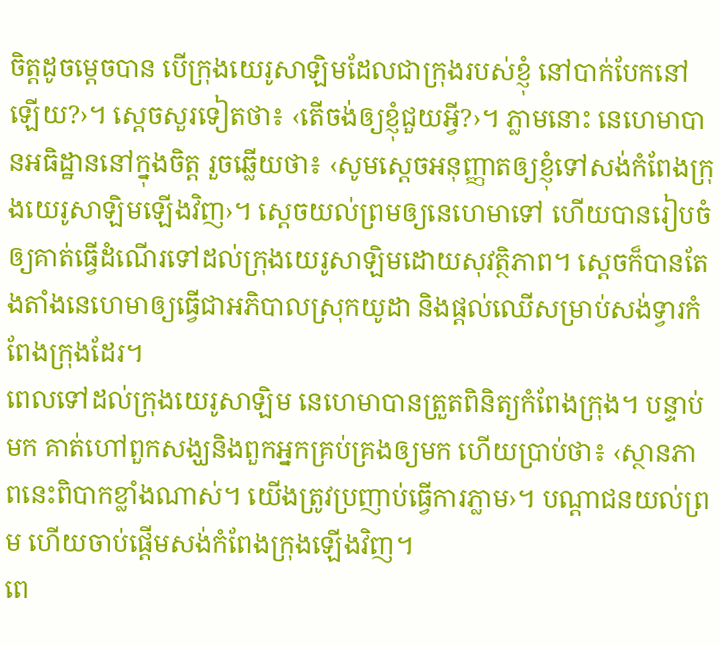ចិត្តដូចម្ដេចបាន បើក្រុងយេរូសាឡិមដែលជាក្រុងរបស់ខ្ញុំ នៅបាក់បែកនៅឡើយ?›។ ស្ដេចសួរទៀតថា៖ ‹តើចង់ឲ្យខ្ញុំជួយអ្វី?›។ ភ្លាមនោះ នេហេមាបានអធិដ្ឋាននៅក្នុងចិត្ត រួចឆ្លើយថា៖ ‹សូមស្ដេចអនុញ្ញាតឲ្យខ្ញុំទៅសង់កំពែងក្រុងយេរូសាឡិមឡើងវិញ›។ ស្ដេចយល់ព្រមឲ្យនេហេមាទៅ ហើយបានរៀបចំឲ្យគាត់ធ្វើដំណើរទៅដល់ក្រុងយេរូសាឡិមដោយសុវត្ថិភាព។ ស្ដេចក៏បានតែងតាំងនេហេមាឲ្យធ្វើជាអភិបាលស្រុកយូដា និងផ្ដល់ឈើសម្រាប់សង់ទ្វារកំពែងក្រុងដែរ។
ពេលទៅដល់ក្រុងយេរូសាឡិម នេហេមាបានត្រួតពិនិត្យកំពែងក្រុង។ បន្ទាប់មក គាត់ហៅពួកសង្ឃនិងពួកអ្នកគ្រប់គ្រងឲ្យមក ហើយប្រាប់ថា៖ ‹ស្ថានភាពនេះពិបាកខ្លាំងណាស់។ យើងត្រូវប្រញាប់ធ្វើការភ្លាម›។ បណ្ដាជនយល់ព្រម ហើយចាប់ផ្ដើមសង់កំពែងក្រុងឡើងវិញ។
ពេ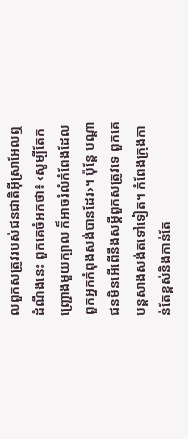លពួកសត្រូវរបស់ជនជាតិអ៊ីស្រាអែលឮដំណឹងនេះ ពួកគេចំអកថា៖ ‹សូម្បីតែកញ្ជ្រោងមួយក្បាល ក៏អាចរំលំកំពែងដែលពួកអ្នកកំពុងសង់បានដែរ›។ ប៉ុន្តែ បណ្ដាជនមិនអើពើនឹងសម្ដីពួកសត្រូវទេ ពួកគេបន្តសាងសង់តទៅទៀត។ កំពែងក្រុងកាន់តែខ្ពស់និងកាន់តែ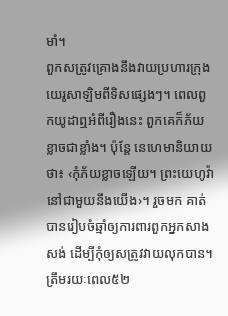មាំ។
ពួកសត្រូវគ្រោងនឹងវាយប្រហារក្រុងយេរូសាឡិមពីទិសផ្សេងៗ។ ពេលពួកយូដាឮអំពីរឿងនេះ ពួកគេក៏ភ័យខ្លាចជាខ្លាំង។ ប៉ុន្តែ នេហេមានិយាយថា៖ ‹កុំភ័យខ្លាចឡើយ។ ព្រះយេហូវ៉ានៅជាមួយនឹងយើង›។ រួចមក គាត់បានរៀបចំឆ្មាំឲ្យការពារពួកអ្នកសាងសង់ ដើម្បីកុំឲ្យសត្រូវវាយលុកបាន។
ត្រឹមរយៈពេល៥២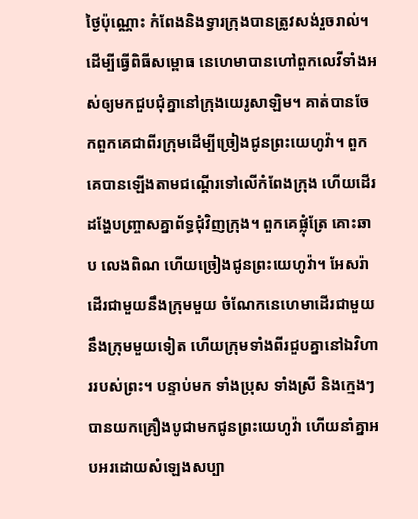ថ្ងៃប៉ុណ្ណោះ កំពែងនិងទ្វារក្រុងបានត្រូវសង់រួចរាល់។ ដើម្បីធ្វើពិធីសម្ពោធ នេហេមាបានហៅពួកលេវីទាំងអស់ឲ្យមកជួបជុំគ្នានៅក្រុងយេរូសាឡិម។ គាត់បានចែកពួកគេជាពីរក្រុមដើម្បីច្រៀងជូនព្រះយេហូវ៉ា។ ពួកគេបានឡើងតាមជណ្ដើរទៅលើកំពែងក្រុង ហើយដើរដង្ហែបញ្ច្រាសគ្នាព័ទ្ធជុំវិញក្រុង។ ពួកគេផ្លុំត្រែ គោះឆាប លេងពិណ ហើយច្រៀងជូនព្រះយេហូវ៉ា។ អែសរ៉ាដើរជាមួយនឹងក្រុមមួយ ចំណែកនេហេមាដើរជាមួយនឹងក្រុមមួយទៀត ហើយក្រុមទាំងពីរជួបគ្នានៅឯវិហាររបស់ព្រះ។ បន្ទាប់មក ទាំងប្រុស ទាំងស្រី និងក្មេងៗបានយកគ្រឿងបូជាមកជូនព្រះយេហូវ៉ា ហើយនាំគ្នាអបអរដោយសំឡេងសប្បា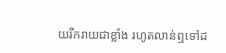យរីករាយជាខ្លាំង រហូតលាន់ឮទៅដ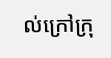ល់ក្រៅក្រុ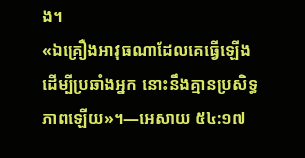ង។
«ឯគ្រឿងអាវុធណាដែលគេធ្វើឡើងដើម្បីប្រឆាំងអ្នក នោះនឹងគ្មានប្រសិទ្ធភាពឡើយ»។—អេសាយ ៥៤:១៧